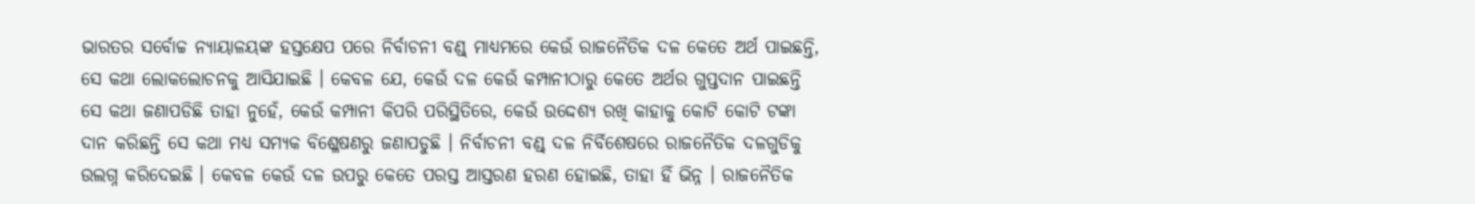ଭାରତର ସର୍ବୋଚ୍ଚ ନ୍ୟାୟାଳୟଙ୍କ ହସ୍ତକ୍ଷେପ ପରେ ନିର୍ବାଚନୀ ବଣ୍ଡ୍ ମାଧ୍ୟମରେ କେଉଁ ରାଜନୈତିକ ଦଳ କେତେ ଅର୍ଥ ପାଇଛନ୍ତି, ସେ କଥା ଲୋକଲୋଚନକୁ ଆସିଯାଇଛି । କେବଳ ଯେ, କେଉଁ ଦଳ କେଉଁ କମ୍ପାନୀଠାରୁ କେତେ ଅର୍ଥର ଗୁପ୍ତଦାନ ପାଇଛନ୍ତି ସେ କଥା ଜଣାପଡିଛି ତାହା ନୁହେଁ, କେଉଁ କମ୍ପାନୀ କିପରି ପରିସ୍ଥିତିରେ, କେଉଁ ଉଦ୍ଦେଶ୍ୟ ରଖି କାହାକୁ କୋଟି କୋଟି ଟଙ୍କା ଦାନ କରିଛନ୍ତି ସେ କଥା ମଧ୍ୟ ସମ୍ୟକ ବିଶ୍ଳେଷଣରୁ ଜଣାପଡୁଛି । ନିର୍ବାଚନୀ ବଣ୍ଡ୍ ଦଳ ନିର୍ବିଶେଷରେ ରାଜନୈତିକ ଦଳଗୁଡିକୁ ଉଲଗ୍ନ କରିଦେଇଛି । କେବଳ କେଉଁ ଦଳ ଉପରୁ କେତେ ପରସ୍ତ ଆସ୍ତରଣ ହରଣ ହୋଇଛି, ତାହା ହିଁ ଭିନ୍ନ । ରାଜନୈତିକ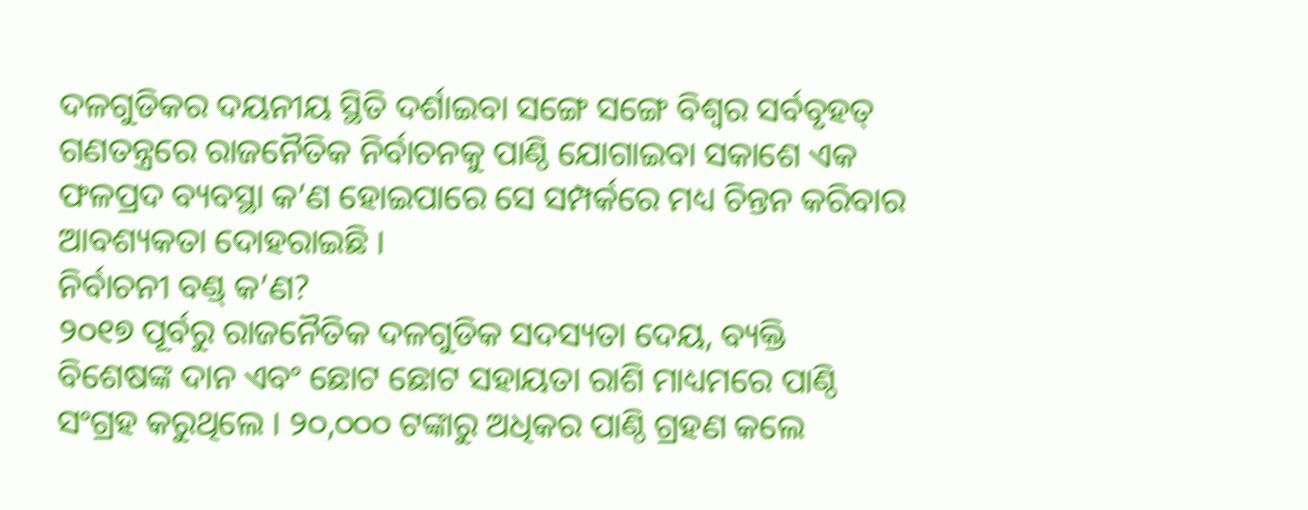ଦଳଗୁଡିକର ଦୟନୀୟ ସ୍ଥିତି ଦର୍ଶାଇବା ସଙ୍ଗେ ସଙ୍ଗେ ବିଶ୍ୱର ସର୍ବବୃହତ୍ ଗଣତନ୍ତ୍ରରେ ରାଜନୈତିକ ନିର୍ବାଚନକୁ ପାଣ୍ଠି ଯୋଗାଇବା ସକାଶେ ଏକ ଫଳପ୍ରଦ ବ୍ୟବସ୍ଥା କ’ଣ ହୋଇପାରେ ସେ ସମ୍ପର୍କରେ ମଧ୍ୟ ଚିନ୍ତନ କରିବାର ଆବଶ୍ୟକତା ଦୋହରାଇଛି ।
ନିର୍ବାଚନୀ ବଣ୍ଡ୍ କ’ଣ?
୨୦୧୭ ପୂର୍ବରୁ ରାଜନୈତିକ ଦଳଗୁଡିକ ସଦସ୍ୟତା ଦେୟ, ବ୍ୟକ୍ତି ବିଶେଷଙ୍କ ଦାନ ଏବଂ ଛୋଟ ଛୋଟ ସହାୟତା ରାଶି ମାଧ୍ୟମରେ ପାଣ୍ଠି ସଂଗ୍ରହ କରୁଥିଲେ । ୨୦,୦୦୦ ଟଙ୍କାରୁ ଅଧିକର ପାଣ୍ଠି ଗ୍ରହଣ କଲେ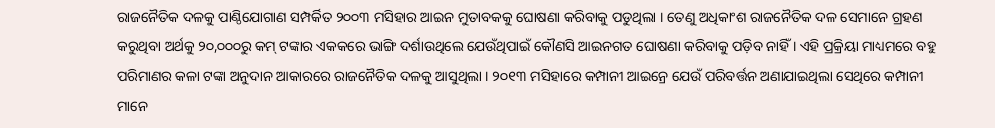ରାଜନୈତିକ ଦଳକୁ ପାଣ୍ଠିଯୋଗାଣ ସମ୍ପର୍କିତ ୨୦୦୩ ମସିହାର ଆଇନ ମୁତାବକକୁ ଘୋଷଣା କରିବାକୁ ପଡୁଥିଲା । ତେଣୁ ଅଧିକାଂଶ ରାଜନୈତିକ ଦଳ ସେମାନେ ଗ୍ରହଣ କରୁଥିବା ଅର୍ଥକୁ ୨୦,୦୦୦ରୁ କମ୍ ଟଙ୍କାର ଏକକରେ ଭାଙ୍ଗି ଦର୍ଶାଉଥିଲେ ଯେଉଁଥିପାଇଁ କୌଣସି ଆଇନଗତ ଘୋଷଣା କରିବାକୁ ପଡ଼ିବ ନାହିଁ । ଏହି ପ୍ରକ୍ରିୟା ମାଧ୍ୟମରେ ବହୁ ପରିମାଣର କଳା ଟଙ୍କା ଅନୁଦାନ ଆକାରରେ ରାଜନୈତିକ ଦଳକୁ ଆସୁଥିଲା । ୨୦୧୩ ମସିହାରେ କମ୍ପାନୀ ଆଇନ୍ରେ ଯେଉଁ ପରିବର୍ତ୍ତନ ଅଣାଯାଇଥିଲା ସେଥିରେ କମ୍ପାନୀ ମାନେ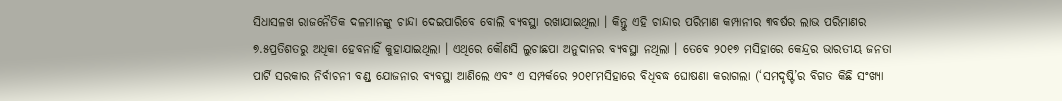ସିଧାସଳଖ ରାଜନୈତିକ ଦଳମାନଙ୍କୁ ଚାନ୍ଦା ଦେଇପାରିବେ ବୋଲି ବ୍ୟବସ୍ଥା ରଖାଯାଇଥିଲା । କିନ୍ତୁ ଏହି ଚାନ୍ଦାର ପରିମାଣ କମ୍ପାନୀର ୩ବର୍ଷର ଲାଭ ପରିମାଣର ୭.୫ପ୍ରତିଶତରୁ ଅଧିକା ହେବନାହିଁ କୁହାଯାଇଥିଲା । ଏଥିରେ କୌଣସି ଲୁଚାଛପା ଅନୁଦାନର ବ୍ୟବସ୍ଥା ନଥିଲା । ତେବେ ୨୦୧୭ ମସିହାରେ କେନ୍ଦ୍ରର ଭାରତୀୟ ଜନତା ପାର୍ଟି ସରକାର ନିର୍ବାଚନୀ ବଣ୍ଡ୍ ଯୋଜନାର ବ୍ୟବସ୍ଥା ଆଣିଲେ ଏବଂ ଏ ସମ୍ପର୍କରେ ୨୦୧୮ମସିହାରେ ବିଧିବଦ୍ଧ ଘୋଷଣା କରାଗଲା (‘ସମଦୃଷ୍ଟି’ର ବିଗତ କିଛି ସଂଖ୍ୟା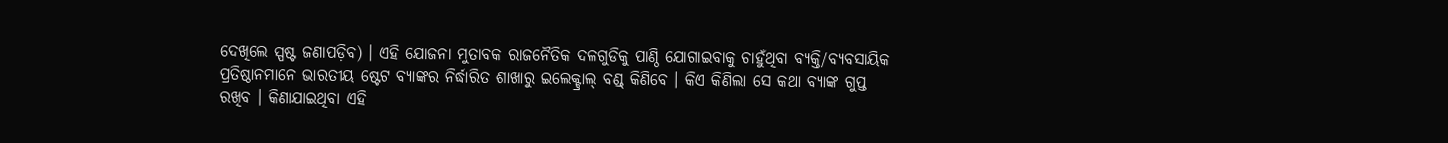ଦେଖିଲେ ସ୍ପଷ୍ଟ ଜଣାପଡ଼ିବ) । ଏହି ଯୋଜନା ମୁତାବକ ରାଜନୈତିକ ଦଳଗୁଡିକୁ ପାଣ୍ଠି ଯୋଗାଇବାକୁ ଚାହୁଁଥିବା ବ୍ୟକ୍ତି/ବ୍ୟବସାୟିକ ପ୍ରତିଷ୍ଠାନମାନେ ଭାରତୀୟ ଷ୍ଟେଟ ବ୍ୟାଙ୍କର ନିର୍ଦ୍ଧାରିତ ଶାଖାରୁ ଇଲେକ୍ଟ୍ରାଲ୍ ବଣ୍ଡ୍ କିଣିବେ । କିଏ କିଣିଲା ସେ କଥା ବ୍ୟାଙ୍କ ଗୁପ୍ତ ରଖିବ । କିଣାଯାଇଥିବା ଏହି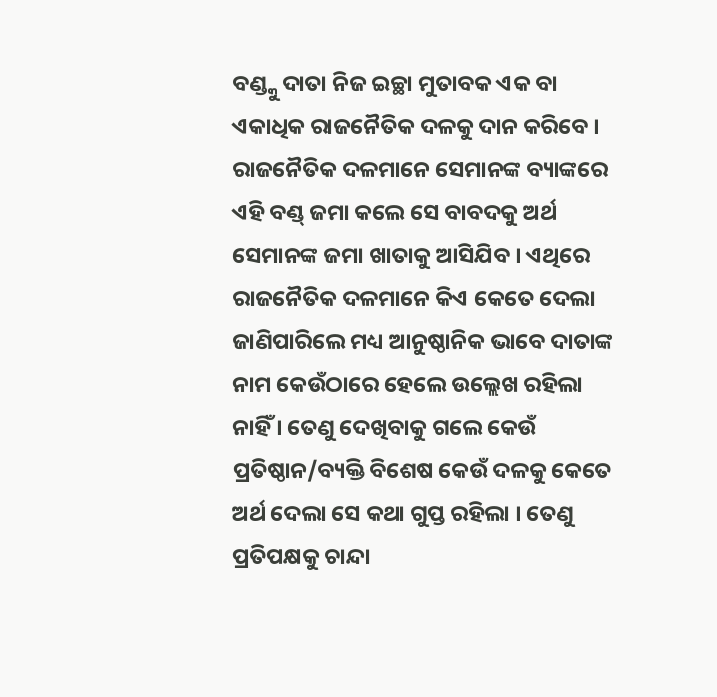ବଣ୍ଡ୍କୁ ଦାତା ନିଜ ଇଚ୍ଛା ମୁତାବକ ଏକ ବା ଏକାଧିକ ରାଜନୈତିକ ଦଳକୁ ଦାନ କରିବେ । ରାଜନୈତିକ ଦଳମାନେ ସେମାନଙ୍କ ବ୍ୟାଙ୍କରେ ଏହି ବଣ୍ଡ୍ ଜମା କଲେ ସେ ବାବଦକୁ ଅର୍ଥ ସେମାନଙ୍କ ଜମା ଖାତାକୁ ଆସିଯିବ । ଏଥିରେ ରାଜନୈତିକ ଦଳମାନେ କିଏ କେତେ ଦେଲା ଜାଣିପାରିଲେ ମଧ୍ୟ ଆନୁଷ୍ଠାନିକ ଭାବେ ଦାତାଙ୍କ ନାମ କେଉଁଠାରେ ହେଲେ ଉଲ୍ଲେଖ ରହିଲା ନାହିଁ । ତେଣୁ ଦେଖିବାକୁ ଗଲେ କେଉଁ ପ୍ରତିଷ୍ଠାନ/ବ୍ୟକ୍ତି ବିଶେଷ କେଉଁ ଦଳକୁ କେତେ ଅର୍ଥ ଦେଲା ସେ କଥା ଗୁପ୍ତ ରହିଲା । ତେଣୁ ପ୍ରତିପକ୍ଷକୁ ଚାନ୍ଦା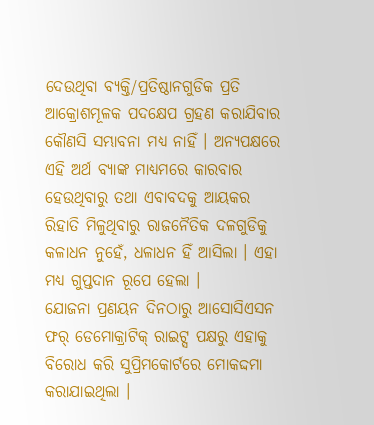ଦେଉଥିବା ବ୍ୟକ୍ତି/ପ୍ରତିଷ୍ଠାନଗୁଡିକ ପ୍ରତି ଆକ୍ରୋଶମୂଳକ ପଦକ୍ଷେପ ଗ୍ରହଣ କରାଯିବାର କୌଣସି ସମ୍ଭାବନା ମଧ୍ୟ ନାହିଁ । ଅନ୍ୟପକ୍ଷରେ ଏହି ଅର୍ଥ ବ୍ୟାଙ୍କ ମାଧ୍ୟମରେ କାରବାର ହେଉଥିବାରୁ ତଥା ଏବାବଦକୁ ଆୟକର ରିହାତି ମିଳୁଥିବାରୁ ରାଜନୈତିକ ଦଳଗୁଡିକୁ କଳାଧନ ନୁହେଁ, ଧଳାଧନ ହିଁ ଆସିଲା । ଏହା ମଧ୍ୟ ଗୁପ୍ତଦାନ ରୂପେ ହେଲା ।
ଯୋଜନା ପ୍ରଣୟନ ଦିନଠାରୁ ଆସୋସିଏସନ ଫର୍ ଡେମୋକ୍ରାଟିକ୍ ରାଇଟ୍ସ ପକ୍ଷରୁ ଏହାକୁ ବିରୋଧ କରି ସୁପ୍ରିମକୋର୍ଟରେ ମୋକଦ୍ଦମା କରାଯାଇଥିଲା ।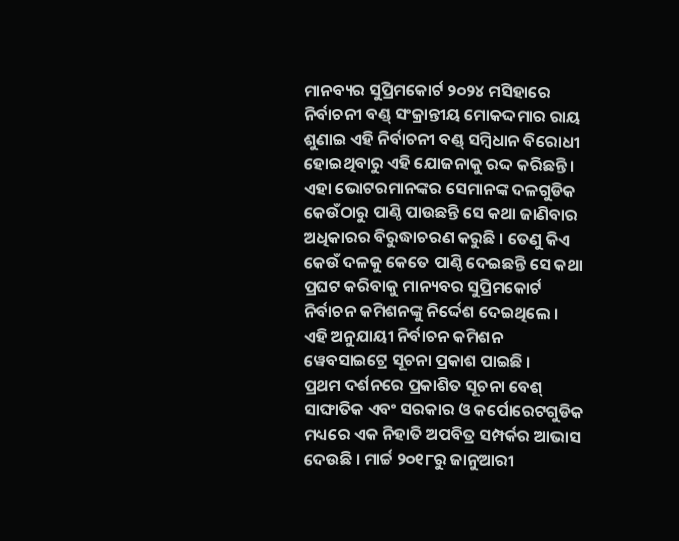ମାନବ୍ୟର ସୁପ୍ରିମକୋର୍ଟ ୨୦୨୪ ମସିହାରେ ନିର୍ବାଚନୀ ବଣ୍ଡ୍ ସଂକ୍ରାନ୍ତୀୟ ମୋକଦ୍ଦମାର ରାୟ ଶୁଣାଇ ଏହି ନିର୍ବାଚନୀ ବଣ୍ଡ୍ ସମ୍ବିଧାନ ବିରୋଧୀ ହୋଇଥିବାରୁ ଏହି ଯୋଜନାକୁ ରଦ୍ଦ କରିଛନ୍ତି । ଏହା ଭୋଟରମାନଙ୍କର ସେମାନଙ୍କ ଦଳଗୁଡିକ କେଉଁଠାରୁ ପାଣ୍ଠି ପାଉଛନ୍ତି ସେ କଥା ଜାଣିବାର ଅଧିକାରର ବିରୁଦ୍ଧାଚରଣ କରୁଛି । ତେଣୁ କିଏ କେଉଁ ଦଳକୁ କେତେ ପାଣ୍ଠି ଦେଇଛନ୍ତି ସେ କଥା ପ୍ରଘଟ କରିବାକୁ ମାନ୍ୟବର ସୁପ୍ରିମକୋର୍ଟ ନିର୍ବାଚନ କମିଶନଙ୍କୁ ନିର୍ଦ୍ଦେଶ ଦେଇଥିଲେ । ଏହି ଅନୁଯାୟୀ ନିର୍ବାଚନ କମିଶନ ୱେବସାଇଟ୍ରେ ସୂଚନା ପ୍ରକାଶ ପାଇଛି ।
ପ୍ରଥମ ଦର୍ଶନରେ ପ୍ରକାଶିତ ସୂଚନା ବେଶ୍ ସାଙ୍ଘାତିକ ଏବଂ ସରକାର ଓ କର୍ପୋରେଟଗୁଡିକ ମଧ୍ୟରେ ଏକ ନିହାତି ଅପବିତ୍ର ସମ୍ପର୍କର ଆଭାସ ଦେଉଛି । ମାର୍ଚ୍ଚ ୨୦୧୮ରୁ ଜାନୁଆରୀ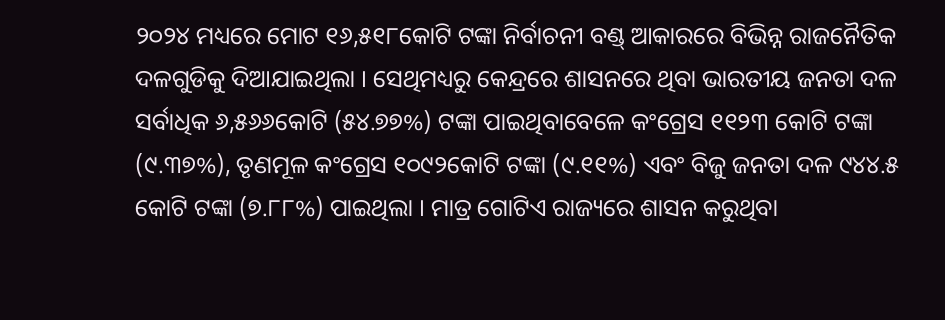୨୦୨୪ ମଧ୍ୟରେ ମୋଟ ୧୬,୫୧୮କୋଟି ଟଙ୍କା ନିର୍ବାଚନୀ ବଣ୍ଡ୍ ଆକାରରେ ବିଭିନ୍ନ ରାଜନୈତିକ ଦଳଗୁଡିକୁ ଦିଆଯାଇଥିଲା । ସେଥିମଧ୍ୟରୁ କେନ୍ଦ୍ରରେ ଶାସନରେ ଥିବା ଭାରତୀୟ ଜନତା ଦଳ ସର୍ବାଧିକ ୬,୫୬୬କୋଟି (୫୪.୭୭%) ଟଙ୍କା ପାଇଥିବାବେଳେ କଂଗ୍ରେସ ୧୧୨୩ କୋଟି ଟଙ୍କା (୯.୩୭%), ତୃଣମୂଳ କଂଗ୍ରେସ ୧୦୯୨କୋଟି ଟଙ୍କା (୯.୧୧%) ଏବଂ ବିଜୁ ଜନତା ଦଳ ୯୪୪.୫ କୋଟି ଟଙ୍କା (୭.୮୮%) ପାଇଥିଲା । ମାତ୍ର ଗୋଟିଏ ରାଜ୍ୟରେ ଶାସନ କରୁଥିବା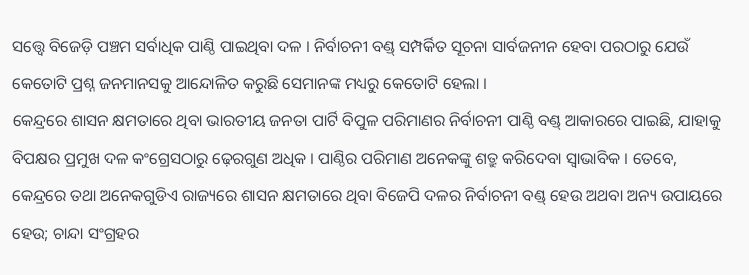ସତ୍ତ୍ୱେ ବିଜେଡ଼ି ପଞ୍ଚମ ସର୍ବାଧିକ ପାଣ୍ଠି ପାଇଥିବା ଦଳ । ନିର୍ବାଚନୀ ବଣ୍ଡ୍ ସମ୍ପର୍କିତ ସୂଚନା ସାର୍ବଜନୀନ ହେବା ପରଠାରୁ ଯେଉଁ କେତୋଟି ପ୍ରଶ୍ନ ଜନମାନସକୁ ଆନ୍ଦୋଳିତ କରୁଛି ସେମାନଙ୍କ ମଧ୍ୟରୁ କେତୋଟି ହେଲା ।
କେନ୍ଦ୍ରରେ ଶାସନ କ୍ଷମତାରେ ଥିବା ଭାରତୀୟ ଜନତା ପାର୍ଟି ବିପୁଳ ପରିମାଣର ନିର୍ବାଚନୀ ପାଣ୍ଠି ବଣ୍ଡ୍ ଆକାରରେ ପାଇଛି, ଯାହାକୁ ବିପକ୍ଷର ପ୍ରମୁଖ ଦଳ କଂଗ୍ରେସଠାରୁ ଢ଼େରଗୁଣ ଅଧିକ । ପାଣ୍ଠିର ପରିମାଣ ଅନେକଙ୍କୁ ଶତ୍ରୁ କରିଦେବା ସ୍ୱାଭାବିକ । ତେବେ, କେନ୍ଦ୍ରରେ ତଥା ଅନେକଗୁଡିଏ ରାଜ୍ୟରେ ଶାସନ କ୍ଷମତାରେ ଥିବା ବିଜେପି ଦଳର ନିର୍ବାଚନୀ ବଣ୍ଡ୍ ହେଉ ଅଥବା ଅନ୍ୟ ଉପାୟରେ ହେଉ; ଚାନ୍ଦା ସଂଗ୍ରହର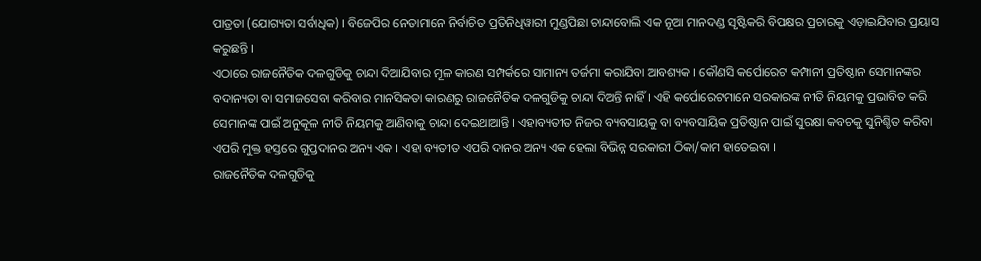ପାତ୍ରତା (ଯୋଗ୍ୟତା ସର୍ବାଧିକ) । ବିଜେପିର ନେତାମାନେ ନିର୍ବାଚିତ ପ୍ରତିନିଧିୱାରୀ ମୁଣ୍ଡପିଛା ଚାନ୍ଦାବୋଲି ଏକ ନୂଆ ମାନଦଣ୍ଡ ସୃଷ୍ଟିକରି ବିପକ୍ଷର ପ୍ରଚାରକୁ ଏଡ଼ାଇଯିବାର ପ୍ରୟାସ କରୁଛନ୍ତି ।
ଏଠାରେ ରାଜନୈତିକ ଦଳଗୁଡିକୁ ଚାନ୍ଦା ଦିଆଯିବାର ମୂଳ କାରଣ ସମ୍ପର୍କରେ ସାମାନ୍ୟ ତର୍ଜମା କରାଯିବା ଆବଶ୍ୟକ । କୌଣସି କର୍ପୋରେଟ କମ୍ପାନୀ ପ୍ରତିଷ୍ଠାନ ସେମାନଙ୍କର ବଦାନ୍ୟତା ବା ସମାଜସେବା କରିବାର ମାନସିକତା କାରଣରୁ ରାଜନୈତିକ ଦଳଗୁଡିକୁ ଚାନ୍ଦା ଦିଅନ୍ତି ନାହିଁ । ଏହି କର୍ପୋରେଟମାନେ ସରକାରଙ୍କ ନୀତି ନିୟମକୁ ପ୍ରଭାବିତ କରି ସେମାନଙ୍କ ପାଇଁ ଅନୁକୂଳ ନୀତି ନିୟମକୁ ଆଣିବାକୁ ଚାନ୍ଦା ଦେଇଥାଆନ୍ତି । ଏହାବ୍ୟତୀତ ନିଜର ବ୍ୟବସାୟକୁ ବା ବ୍ୟବସାୟିକ ପ୍ରତିଷ୍ଠାନ ପାଇଁ ସୁରକ୍ଷା କବଚକୁ ସୁନିଶ୍ଚିତ କରିବା ଏପରି ମୁକ୍ତ ହସ୍ତରେ ଗୁପ୍ତଦାନର ଅନ୍ୟ ଏକ । ଏହା ବ୍ୟତୀତ ଏପରି ଦାନର ଅନ୍ୟ ଏକ ହେଲା ବିଭିନ୍ନ ସରକାରୀ ଠିକା/କାମ ହାତେଇବା ।
ରାଜନୈତିକ ଦଳଗୁଡିକୁ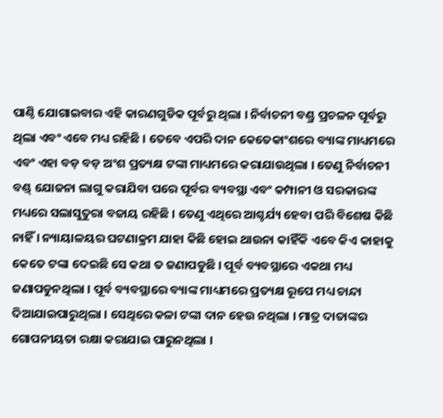ପାଣ୍ଠି ଯୋଗାଇବାର ଏହି କାରଣଗୁଡିକ ପୂର୍ବରୁ ଥିଲା । ନିର୍ବାଚନୀ ବଣ୍ଡ୍ର ପ୍ରଚଳନ ପୂର୍ବରୁ ଥିଲା ଏବଂ ଏବେ ମଧ୍ୟ ରହିଛି । ତେବେ ଏପରି ଦାନ କେତେକାଂଶରେ ବ୍ୟାଙ୍କ ମାଧ୍ୟମରେ ଏବଂ ଏହା ବଡ଼ ବଡ଼ ଅଂଶ ପ୍ରତ୍ୟକ୍ଷ ଟଙ୍କା ମାଧ୍ୟମରେ କରାଯାଉଥିଲା । ତେଣୁ ନିର୍ବାଚନୀ ବଣ୍ଡ୍ ଯୋଜନା ଲାଗୁ କରାଯିବା ପରେ ପୂର୍ବର ବ୍ୟବସ୍ଥା ଏବଂ କମ୍ପାନୀ ଓ ସରକାରଙ୍କ ମଧ୍ୟରେ ସଲାସୁତୁରା ବଜାୟ ରହିଛି । ତେଣୁ ଏଥିରେ ଆଶ୍ଚର୍ଯ୍ୟ ହେବା ପରି ବିଶେଷ କିଛି ନାହିଁ । ନ୍ୟାୟାଳୟର ଘଟଣାକ୍ରମ ଯାହା କିଛି ହୋଇ ଥାଉନା କାହିଁକି ଏବେ କିଏ କାହାକୁ କେତେ ଟଙ୍କା ଦେଇଛି ସେ କଥା ତ ଜଣାପଡୁଛି । ପୂର୍ବ ବ୍ୟବସ୍ଥାରେ ଏକଥା ମଧ୍ୟ ଜଣାପଡୁନଥିଲା । ପୂର୍ବ ବ୍ୟବସ୍ଥାରେ ବ୍ୟାଙ୍କ ମାଧ୍ୟମରେ ପ୍ରତ୍ୟକ୍ଷ ରୂପେ ମଧ୍ୟ ଚାନ୍ଦା ଦିଆଯାଇପାରୁଥିଲା । ସେଥିରେ କଳା ଟଙ୍କା ଦାନ ହେଉ ନଥିଲା । ମାତ୍ର ଦାତାଙ୍କର ଗୋପନୀୟତା ରକ୍ଷା କରାଯାଇ ପାରୁନଥିଲା ।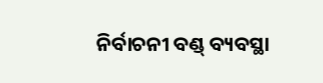ନିର୍ବାଚନୀ ବଣ୍ଡ୍ ବ୍ୟବସ୍ଥା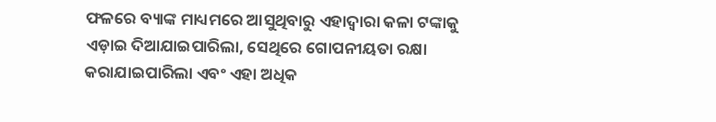ଫଳରେ ବ୍ୟାଙ୍କ ମାଧ୍ୟମରେ ଆସୁଥିବାରୁ ଏହାଦ୍ୱାରା କଳା ଟଙ୍କାକୁ ଏଡ଼ାଇ ଦିଆଯାଇପାରିଲା, ସେଥିରେ ଗୋପନୀୟତା ରକ୍ଷା କରାଯାଇପାରିଲା ଏବଂ ଏହା ଅଧିକ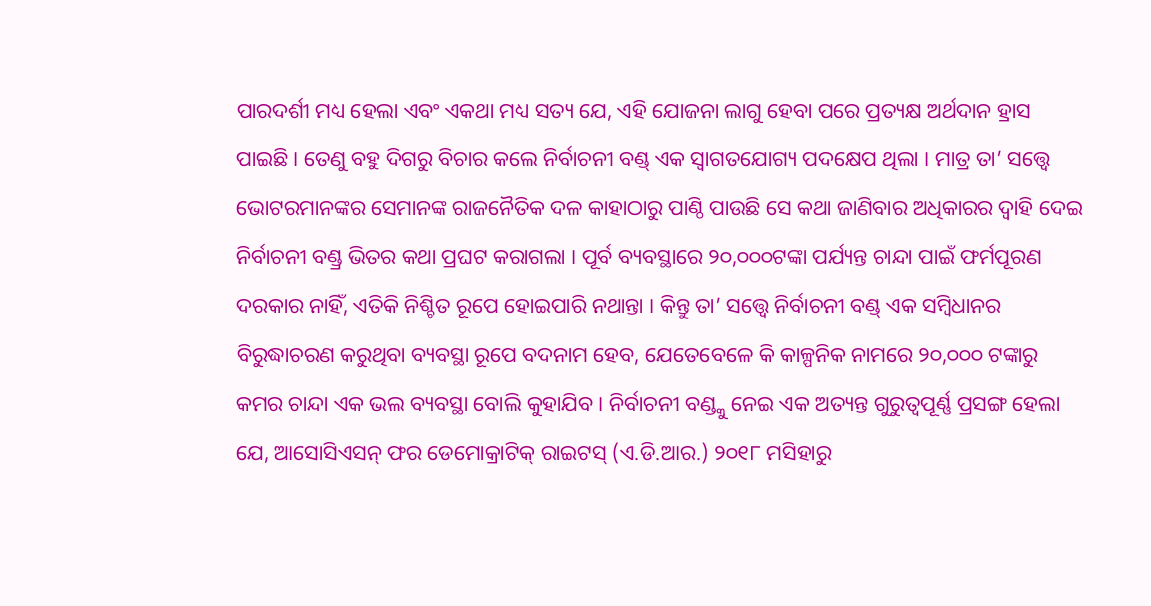ପାରଦର୍ଶୀ ମଧ୍ୟ ହେଲା ଏବଂ ଏକଥା ମଧ୍ୟ ସତ୍ୟ ଯେ, ଏହି ଯୋଜନା ଲାଗୁ ହେବା ପରେ ପ୍ରତ୍ୟକ୍ଷ ଅର୍ଥଦାନ ହ୍ରାସ ପାଇଛି । ତେଣୁ ବହୁ ଦିଗରୁ ବିଚାର କଲେ ନିର୍ବାଚନୀ ବଣ୍ଡ୍ ଏକ ସ୍ୱାଗତଯୋଗ୍ୟ ପଦକ୍ଷେପ ଥିଲା । ମାତ୍ର ତା’ ସତ୍ତ୍ୱେ ଭୋଟରମାନଙ୍କର ସେମାନଙ୍କ ରାଜନୈତିକ ଦଳ କାହାଠାରୁ ପାଣ୍ଠି ପାଉଛି ସେ କଥା ଜାଣିବାର ଅଧିକାରର ଦ୍ୱାହି ଦେଇ ନିର୍ବାଚନୀ ବଣ୍ଡ୍ର ଭିତର କଥା ପ୍ରଘଟ କରାଗଲା । ପୂର୍ବ ବ୍ୟବସ୍ଥାରେ ୨୦,୦୦୦ଟଙ୍କା ପର୍ଯ୍ୟନ୍ତ ଚାନ୍ଦା ପାଇଁ ଫର୍ମପୂରଣ ଦରକାର ନାହିଁ, ଏତିକି ନିଶ୍ଚିତ ରୂପେ ହୋଇପାରି ନଥାନ୍ତା । କିନ୍ତୁ ତା’ ସତ୍ତ୍ୱେ ନିର୍ବାଚନୀ ବଣ୍ଡ୍ ଏକ ସମ୍ବିଧାନର ବିରୁଦ୍ଧାଚରଣ କରୁଥିବା ବ୍ୟବସ୍ଥା ରୂପେ ବଦନାମ ହେବ, ଯେତେବେଳେ କି କାଳ୍ପନିକ ନାମରେ ୨୦,୦୦୦ ଟଙ୍କାରୁ କମର ଚାନ୍ଦା ଏକ ଭଲ ବ୍ୟବସ୍ଥା ବୋଲି କୁହାଯିବ । ନିର୍ବାଚନୀ ବଣ୍ଡ୍କୁ ନେଇ ଏକ ଅତ୍ୟନ୍ତ ଗୁରୁତ୍ୱପୂର୍ଣ୍ଣ ପ୍ରସଙ୍ଗ ହେଲା ଯେ, ଆସୋସିଏସନ୍ ଫର ଡେମୋକ୍ରାଟିକ୍ ରାଇଟସ୍ (ଏ.ଡି.ଆର.) ୨୦୧୮ ମସିହାରୁ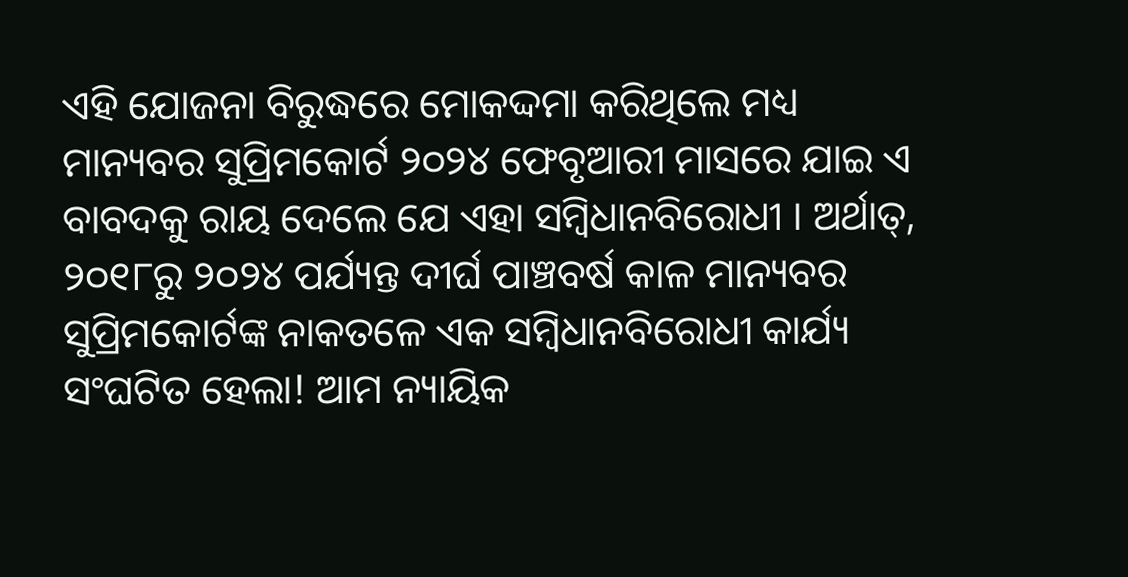ଏହି ଯୋଜନା ବିରୁଦ୍ଧରେ ମୋକଦ୍ଦମା କରିଥିଲେ ମଧ୍ୟ ମାନ୍ୟବର ସୁପ୍ରିମକୋର୍ଟ ୨୦୨୪ ଫେବୃଆରୀ ମାସରେ ଯାଇ ଏ ବାବଦକୁ ରାୟ ଦେଲେ ଯେ ଏହା ସମ୍ବିଧାନବିରୋଧୀ । ଅର୍ଥାତ୍, ୨୦୧୮ରୁ ୨୦୨୪ ପର୍ଯ୍ୟନ୍ତ ଦୀର୍ଘ ପାଞ୍ଚବର୍ଷ କାଳ ମାନ୍ୟବର ସୁପ୍ରିମକୋର୍ଟଙ୍କ ନାକତଳେ ଏକ ସମ୍ବିଧାନବିରୋଧୀ କାର୍ଯ୍ୟ ସଂଘଟିତ ହେଲା! ଆମ ନ୍ୟାୟିକ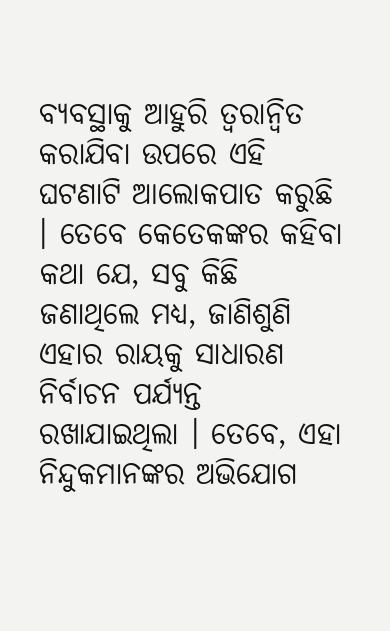ବ୍ୟବସ୍ଥାକୁ ଆହୁରି ତ୍ୱରାନ୍ୱିତ କରାଯିବା ଉପରେ ଏହି ଘଟଣାଟି ଆଲୋକପାତ କରୁଛି । ତେବେ କେତେକଙ୍କର କହିବା କଥା ଯେ, ସବୁ କିଛି ଜଣାଥିଲେ ମଧ୍ୟ, ଜାଣିଶୁଣି ଏହାର ରାୟକୁ ସାଧାରଣ ନିର୍ବାଚନ ପର୍ଯ୍ୟନ୍ତ ରଖାଯାଇଥିଲା । ତେବେ, ଏହା ନିନ୍ଦୁକମାନଙ୍କର ଅଭିଯୋଗ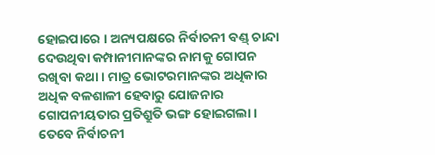ହୋଇପାରେ । ଅନ୍ୟପକ୍ଷରେ ନିର୍ବାଚନୀ ବଣ୍ଡ୍ ଚାନ୍ଦା ଦେଉଥିବା କମ୍ପାନୀମାନଙ୍କର ନାମକୁ ଗୋପନ ରଖିବା କଥା । ମାତ୍ର ଭୋଟରମାନଙ୍କର ଅଧିକାର ଅଧିକ ବଳଶାଳୀ ହେବାରୁ ଯୋଜନାର ଗୋପନୀୟତାର ପ୍ରତିଶ୍ରୁତି ଭଙ୍ଗ ହୋଇଗଲା ।
ତେବେ ନିର୍ବାଚନୀ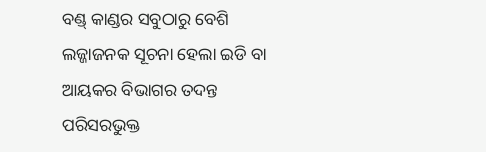ବଣ୍ଡ୍ କାଣ୍ଡର ସବୁଠାରୁ ବେଶି ଲଜ୍ଜାଜନକ ସୂଚନା ହେଲା ଇଡି ବା ଆୟକର ବିଭାଗର ତଦନ୍ତ ପରିସରଭୁକ୍ତ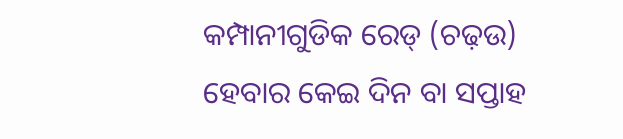କମ୍ପାନୀଗୁଡିକ ରେଡ୍ (ଚଢ଼ଉ) ହେବାର କେଇ ଦିନ ବା ସପ୍ତାହ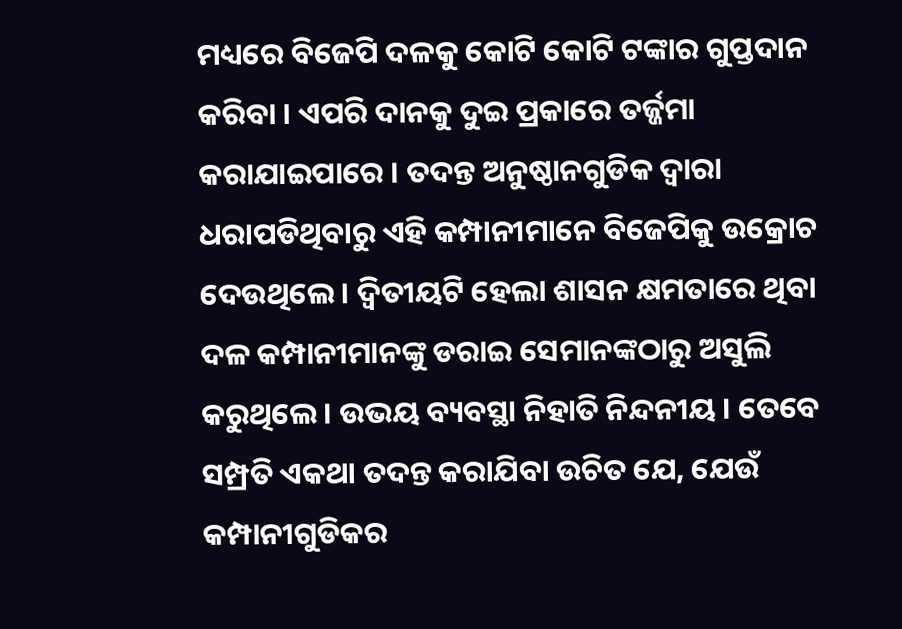ମଧ୍ୟରେ ବିଜେପି ଦଳକୁ କୋଟି କୋଟି ଟଙ୍କାର ଗୁପ୍ତଦାନ କରିବା । ଏପରି ଦାନକୁ ଦୁଇ ପ୍ରକାରେ ତର୍ଜ୍ଜମା କରାଯାଇପାରେ । ତଦନ୍ତ ଅନୁଷ୍ଠାନଗୁଡିକ ଦ୍ୱାରା ଧରାପଡିଥିବାରୁ ଏହି କମ୍ପାନୀମାନେ ବିଜେପିକୁ ଉକ୍ରୋଚ ଦେଉଥିଲେ । ଦ୍ୱିତୀୟଟି ହେଲା ଶାସନ କ୍ଷମତାରେ ଥିବା ଦଳ କମ୍ପାନୀମାନଙ୍କୁ ଡରାଇ ସେମାନଙ୍କଠାରୁ ଅସୁଲି କରୁଥିଲେ । ଉଭୟ ବ୍ୟବସ୍ଥା ନିହାତି ନିନ୍ଦନୀୟ । ତେବେ ସମ୍ପ୍ରତି ଏକଥା ତଦନ୍ତ କରାଯିବା ଉଚିତ ଯେ, ଯେଉଁ କମ୍ପାନୀଗୁଡିକର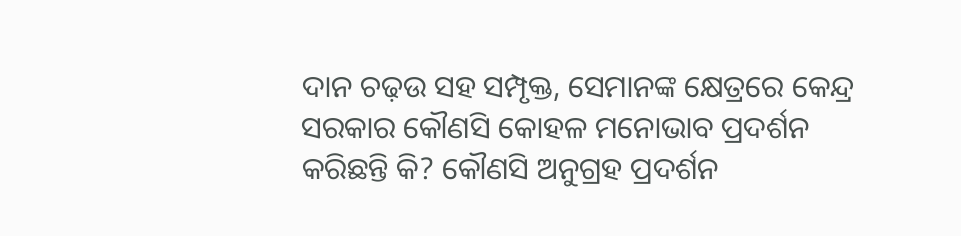ଦାନ ଚଢ଼ଉ ସହ ସମ୍ପୃକ୍ତ, ସେମାନଙ୍କ କ୍ଷେତ୍ରରେ କେନ୍ଦ୍ର ସରକାର କୌଣସି କୋହଳ ମନୋଭାବ ପ୍ରଦର୍ଶନ କରିଛନ୍ତି କି? କୌଣସି ଅନୁଗ୍ରହ ପ୍ରଦର୍ଶନ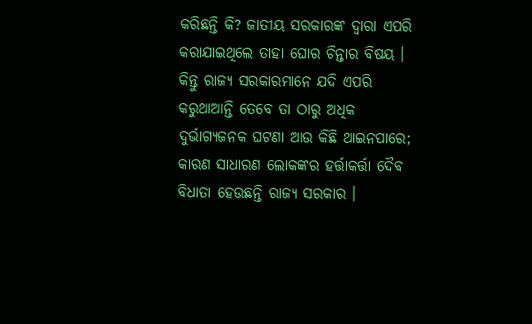କରିଛନ୍ତି କି? ଜାତୀୟ ସରକାରଙ୍କ ଦ୍ୱାରା ଏପରି କରାଯାଇଥିଲେ ତାହା ଘୋର ଚିନ୍ତାର ବିଷୟ ।
କିନ୍ତୁ ରାଜ୍ୟ ସରକାରମାନେ ଯଦି ଏପରି କରୁଥାଆନ୍ତି ତେବେ ତା ଠାରୁ ଅଧିକ ଦୁର୍ଭାଗ୍ୟଜନକ ଘଟଣା ଆଉ କିଛି ଥାଇନପାରେ; କାରଣ ସାଧାରଣ ଲୋକଙ୍କର ହର୍ତ୍ତାକର୍ତ୍ତା ଦୈବ ବିଧାତା ହେଉଛନ୍ତି ରାଜ୍ୟ ସରକାର ।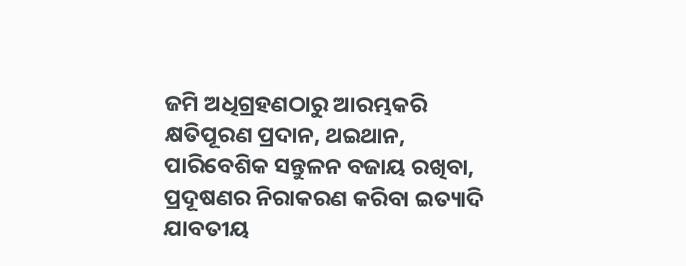ଜମି ଅଧିଗ୍ରହଣଠାରୁ ଆରମ୍ଭକରି କ୍ଷତିପୂରଣ ପ୍ରଦାନ, ଥଇଥାନ, ପାରିବେଶିକ ସନ୍ତୁଳନ ବଜାୟ ରଖିବା, ପ୍ରଦୂଷଣର ନିରାକରଣ କରିବା ଇତ୍ୟାଦି ଯାବତୀୟ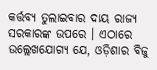କର୍ତ୍ତବ୍ୟ ତୁଲାଇବାର ଦାୟ ରାଜ୍ୟ ସରକାରଙ୍କ ଉପରେ । ଏଠାରେ ଉଲ୍ଲେଖଯୋଗ୍ୟ ଯେ, ଓଡ଼ିଶାର ବିଜୁ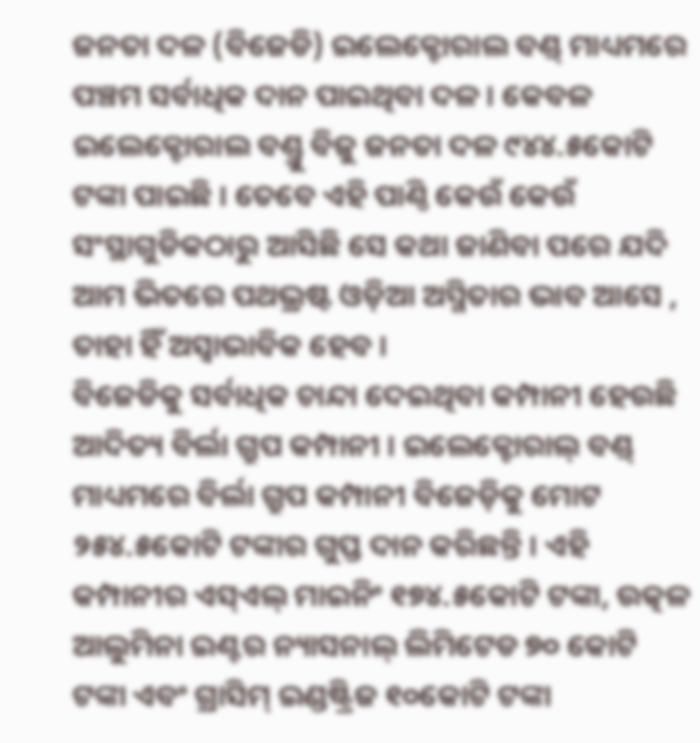ଜନତା ଦଳ (ବିଜେଡି) ଇଲେକ୍ଟୋରାଲ ବଣ୍ଡ୍ ମାଧ୍ୟମରେ ପଞ୍ଚମ ସର୍ବାଧିକ ଦାନ ପାଇଥିବା ଦଳ । କେବଳ ଇଲେକ୍ଟୋରାଲ ବଣ୍ଡ୍ରୁ ବିଜୁ ଜନତା ଦଳ ୯୪୪.୫କୋଟି ଟଙ୍କା ପାଇଛି । ତେବେ ଏହି ପାଣ୍ଠି କେଉଁ କେଉଁ ସଂସ୍ଥାଗୁଡିକଠାରୁ ଆସିଛି ସେ କଥା ଜାଣିବା ପରେ ଯଦି ଆମ ଭିତରେ ପଥଭ୍ରଷ୍ଟ ଓଡ଼ିଆ ଅସ୍ମିତାର ଭାବ ଆସେ , ତାହା ହିଁ ଅସ୍ୱାଭାବିକ ହେବ ।
ବିଜେଡିକୁ ସର୍ବାଧିକ ଚାନ୍ଦା ଦେଇଥିବା କମ୍ପାନୀ ହେଉଛି ଆଦିତ୍ୟ ବିର୍ଲା ଗ୍ରୁପ କମ୍ପାନୀ । ଇଲେକ୍ଟୋରାଲ୍ ବଣ୍ଡ୍ ମାଧ୍ୟମରେ ବିର୍ଲା ଗ୍ରୁପ କମ୍ପାନୀ ବିଜେଡ଼ିକୁ ମୋଟ ୨୫୪.୫କୋଟି ଟଙ୍କାର ଗୁପ୍ତ ଦାନ କରିଛନ୍ତି । ଏହି କମ୍ପାନୀର ଏସ୍ଏଲ୍ ମାଇନିଂ ୧୭୪.୫କୋଟି ଟଙ୍କା, ଉତ୍କଳ ଆଲୁମିନା ଇଣ୍ଟର ନ୍ୟାସନାଲ୍ ଲିମିଟେଡ ୭୦ କୋଟି ଟଙ୍କା ଏବଂ ଗ୍ରାସିମ୍ ଇଣ୍ଡଷ୍ଟ୍ରିଜ ୧୦କୋଟି ଟଙ୍କା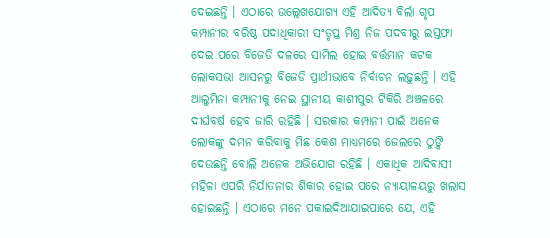ଦେଇଛନ୍ତି । ଏଠାରେ ଉଲ୍ଲେଖଯୋଗ୍ୟ ଏହି ଆଦିତ୍ୟ ବିର୍ଲା ଗୃପ କମ୍ପାନୀର ବରିଷ୍ଠ ପଦାଧିକାରୀ ସଂତୃପ୍ତ ମିଶ୍ର ନିଜ ପଦବୀରୁ ଇସ୍ତଫା ଦେଇ ପରେ ବିଜେଡି ଦଳରେ ସାମିଲ ହୋଇ ବର୍ତ୍ତମାନ କଟକ ଲୋକସଭା ଆସନରୁ ବିଜେଡି ପ୍ରାର୍ଥୀଭାବେ ନିର୍ବାଚନ ଲଢ଼ୁଛନ୍ତି । ଏହି ଆଲୁମିନା କମ୍ପାନୀକୁ ନେଇ ସ୍ଥାନୀୟ କାଶୀପୁର ଟିକିରି ଅଞ୍ଚଳରେ ଦୀର୍ଘବର୍ଷ ହେବ ଜାରି ରହିଛି । ସରକାର କମ୍ପାନୀ ପାଇଁ ଅନେକ ଲୋକଙ୍କୁ ଦମନ କରିବାକୁ ମିଛ କେଶ ମାଧ୍ୟମରେ ଜେଲରେ ଠୁଙ୍କି ଦେଉଛନ୍ତି ବୋଲି ଅନେକ ଅଭିଯୋଗ ରହିଛି । ଏକାଧିକ ଆଦିବାସୀ ମହିଳା ଏପରି ନିର୍ଯାତନାର ଶିକାର ହୋଇ ପରେ ନ୍ୟାୟାଳୟରୁ ଖଲାସ ହୋଇଛନ୍ତି । ଏଠାରେ ମନେ ପକାଇଦିଆଯାଇପାରେ ଯେ, ଏହି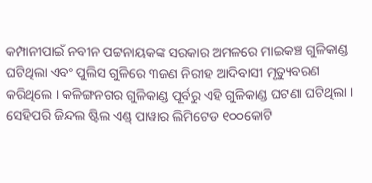କମ୍ପାନୀପାଇଁ ନବୀନ ପଟ୍ଟନାୟକଙ୍କ ସରକାର ଅମଳରେ ମାଇକଞ୍ଚ ଗୁଳିକାଣ୍ଡ ଘଟିଥିଲା ଏବଂ ପୁଲିସ ଗୁଳିରେ ୩ଜଣ ନିରୀହ ଆଦିବାସୀ ମୃତ୍ୟୁବରଣ କରିଥିଲେ । କଳିଙ୍ଗନଗର ଗୁଳିକାଣ୍ଡ ପୂର୍ବରୁ ଏହି ଗୁଳିକାଣ୍ଡ ଘଟଣା ଘଟିଥିଲା ।
ସେହିପରି ଜିନ୍ଦଲ ଷ୍ଟିଲ ଏଣ୍ଡ୍ ପାୱାର ଲିମିଟେଡ ୧୦୦କୋଟି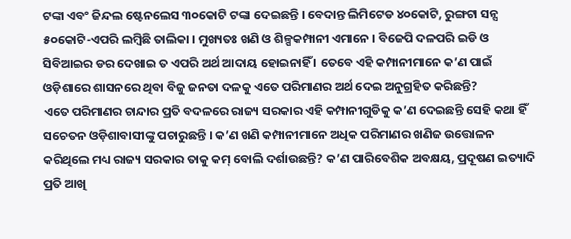ଟଙ୍କା ଏବଂ ଜିନ୍ଦଲ ଷ୍ଟେନଲେସ ୩୦କୋଟି ଟଙ୍କା ଦେଇଛନ୍ତି । ବେଦାନ୍ତ ଲିମିଟେଡ ୪୦କୋଟି, ରୁଙ୍ଗଟା ସନ୍ସ ୫୦କୋଟି-ଏପରି ଲମ୍ବିଛି ତାଲିକା । ମୁଖ୍ୟତଃ ଖଣି ଓ ଶିଳ୍ପକମ୍ପାନୀ ଏମାନେ । ବିଜେପି ଦଳପରି ଇଡି ଓ ସିବିଆଇର ଡର ଦେଖାଇ ତ ଏପରି ଅର୍ଥ ଆଦାୟ ହୋଇନାହିଁ । ତେବେ ଏହି କମ୍ପାନୀମାନେ କ’ଣ ପାଇଁ ଓଡ଼ିଶାରେ ଶାସନରେ ଥିବା ବିଜୁ ଜନତା ଦଳକୁ ଏତେ ପରିମାଣର ଅର୍ଥ ଦେଇ ଅନୁଗ୍ରହିତ କରିଛନ୍ତି?
ଏତେ ପରିମାଣର ଚାନ୍ଦାର ପ୍ରତି ବଦଳରେ ରାଜ୍ୟ ସରକାର ଏହି କମ୍ପାନୀଗୁଡିକୁ କ’ଣ ଦେଇଛନ୍ତି ସେହି କଥା ହିଁ ସଚେତନ ଓଡ଼ିଶାବାସୀଙ୍କୁ ପଚାରୁଛନ୍ତି । କ’ଣ ଖଣି କମ୍ପାନୀମାନେ ଅଧିକ ପରିମାଣର ଖଣିଜ ଉତ୍ତୋଳନ କରିଥିଲେ ମଧ୍ୟ ରାଜ୍ୟ ସରକାର ତାକୁ କମ୍ ବୋଲି ଦର୍ଶାଉଛନ୍ତି? କ’ଣ ପାରିବେଶିକ ଅବକ୍ଷୟ, ପ୍ରଦୂଷଣ ଇତ୍ୟାଦି ପ୍ରତି ଆଖି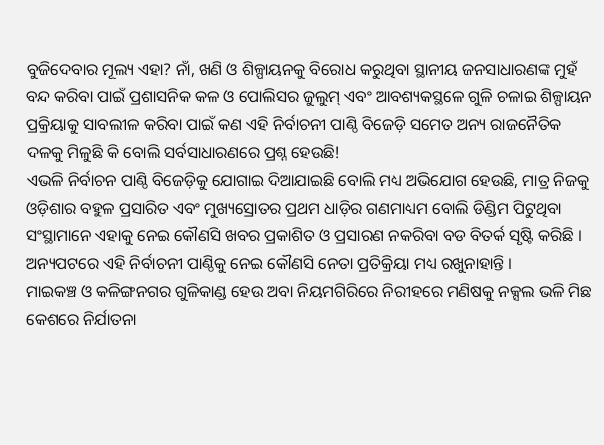ବୁଜିଦେବାର ମୂଲ୍ୟ ଏହା? ନାଁ, ଖଣି ଓ ଶିଳ୍ପାୟନକୁ ବିରୋଧ କରୁଥିବା ସ୍ଥାନୀୟ ଜନସାଧାରଣଙ୍କ ମୁହଁ ବନ୍ଦ କରିବା ପାଇଁ ପ୍ରଶାସନିକ କଳ ଓ ପୋଲିସର ଜୁଲୁମ୍ ଏବଂ ଆବଶ୍ୟକସ୍ଥଳେ ଗୁଳି ଚଳାଇ ଶିଳ୍ପାୟନ ପ୍ରକ୍ରିୟାକୁ ସାବଲୀଳ କରିବା ପାଇଁ କଣ ଏହି ନିର୍ବାଚନୀ ପାଣ୍ଠି ବିଜେଡ଼ି ସମେତ ଅନ୍ୟ ରାଜନୈତିକ ଦଳକୁ ମିଳୁଛି କି ବୋଲି ସର୍ବସାଧାରଣରେ ପ୍ରଶ୍ନ ହେଉଛି!
ଏଭଳି ନିର୍ବାଚନ ପାଣ୍ଠି ବିଜେଡ଼ିକୁ ଯୋଗାଇ ଦିଆଯାଇଛି ବୋଲି ମଧ୍ୟ ଅଭିଯୋଗ ହେଉଛି, ମାତ୍ର ନିଜକୁ ଓଡ଼ିଶାର ବହୁଳ ପ୍ରସାରିତ ଏବଂ ମୁଖ୍ୟସ୍ରୋତର ପ୍ରଥମ ଧାଡ଼ିର ଗଣମାଧ୍ୟମ ବୋଲି ଡିଣ୍ଡିମ ପିଟୁଥିବା ସଂସ୍ଥାମାନେ ଏହାକୁ ନେଇ କୌଣସି ଖବର ପ୍ରକାଶିତ ଓ ପ୍ରସାରଣ ନକରିବା ବଡ ବିତର୍କ ସୃଷ୍ଟି କରିଛି । ଅନ୍ୟପଟରେ ଏହି ନିର୍ବାଚନୀ ପାଣ୍ଠିକୁ ନେଇ କୌଣସି ନେତା ପ୍ରତିକ୍ରିୟା ମଧ୍ୟ ରଖୁନାହାନ୍ତି ।
ମାଇକଞ୍ଚ ଓ କଳିଙ୍ଗନଗର ଗୁଳିକାଣ୍ଡ ହେଉ ଅବା ନିୟମଗିରିରେ ନିରୀହରେ ମଣିଷକୁ ନକ୍ସଲ ଭଳି ମିଛ କେଶରେ ନିର୍ଯାତନା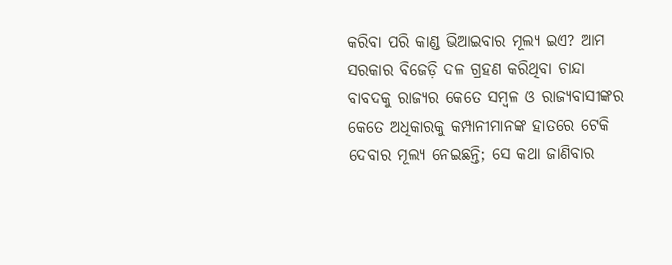କରିବା ପରି କାଣ୍ଡ ଭିଆଇବାର ମୂଲ୍ୟ ଇଏ? ଆମ ସରକାର ବିଜେଡ଼ି ଦଳ ଗ୍ରହଣ କରିଥିବା ଚାନ୍ଦା ବାବଦକୁ ରାଜ୍ୟର କେତେ ସମ୍ବଳ ଓ ରାଜ୍ୟବାସୀଙ୍କର କେତେ ଅଧିକାରକୁ କମ୍ପାନୀମାନଙ୍କ ହାତରେ ଟେକି ଦେବାର ମୂଲ୍ୟ ନେଇଛନ୍ତି; ସେ କଥା ଜାଣିବାର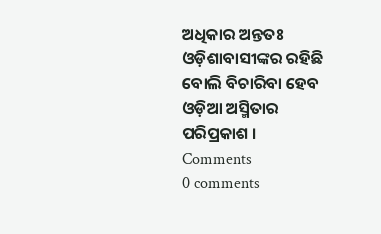ଅଧିକାର ଅନ୍ତତଃ ଓଡ଼ିଶାବାସୀଙ୍କର ରହିଛି ବୋଲି ବିଚାରିବା ହେବ ଓଡ଼ିଆ ଅସ୍ମିତାର ପରିପ୍ରକାଶ ।
Comments
0 comments